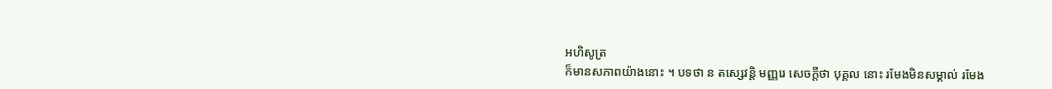អហិសូត្រ
ក៏មានសភាពយ៉ាងនោះ ។ បទថា ន តស្សេវន្តិ មញ្ញរេ សេចក្តីថា បុគ្គល នោះ រមែងមិនសម្គាល់ រមែង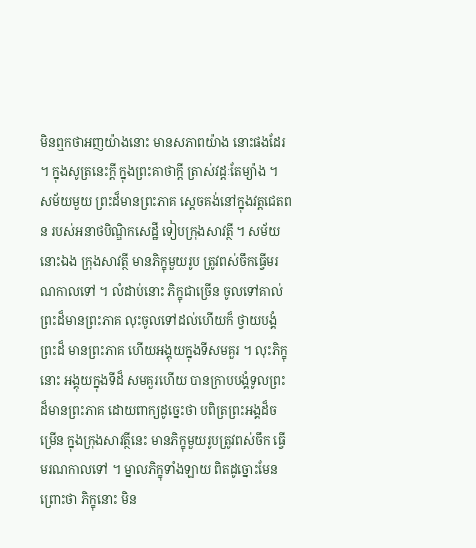មិនឮកថាអញយ៉ាងនោះ មានសភាពយ៉ាង នោះផងដែរ ។ ក្នុងសូត្រនេះក្តី ក្នុងព្រះគាថាក្តី ត្រាស់វដ្តៈតែម្យ៉ាង ។ សម័យមួយ ព្រះដ៏មានព្រះភាគ ស្តេចគង់នៅក្នុងវត្តជេតពន របស់អនាថបិណ្ឌិកសេដ្ឋី ទៀបក្រុងសាវត្ថី ។ សម័យនោះឯង ក្រុងសាវត្ថី មានភិក្ខុមួយរូប ត្រូវពស់ចឹកធ្វើមរណកាលទៅ ។ លំដាប់នោះ ភិក្ខុជាច្រើន ចូលទៅគាល់ព្រះដ៏មានព្រះភាគ លុះចូលទៅដល់ហើយក៏ ថ្វាយបង្គំព្រះដ៏ មានព្រះភាគ ហើយអង្គុយក្នុងទីសមគួរ ។ លុះភិក្ខុនោះ អង្គុយក្នុងទីដ៏ សមគួរហើយ បានក្រាបបង្គំទូលព្រះដ៏មានព្រះភាគ ដោយពាក្យដូច្នេះថា បពិត្រព្រះអង្គដ៏ចម្រើន ក្នុងក្រុងសាវត្ថីនេះ មានភិក្ខុមួយរូបត្រូវពស់ចឹក ធ្វើ មរណកាលទៅ ។ ម្នាលភិក្ខុទាំងឡាយ ពិតដូច្នោះមែន ព្រោះថា ភិក្ខុនោះ មិន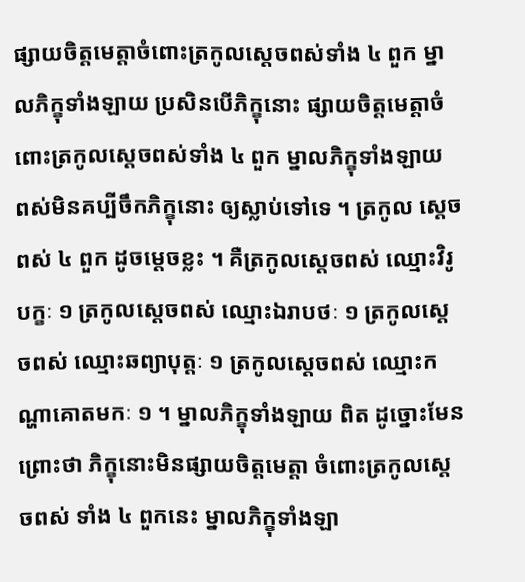ផ្សាយចិត្តមេត្តាចំពោះត្រកូលស្តេចពស់ទាំង ៤ ពួក ម្នាលភិក្ខុទាំងឡាយ ប្រសិនបើភិក្ខុនោះ ផ្សាយចិត្តមេត្តាចំពោះត្រកូលស្តេចពស់ទាំង ៤ ពួក ម្នាលភិក្ខុទាំងឡាយ ពស់មិនគប្បីចឹកភិក្ខុនោះ ឲ្យស្លាប់ទៅទេ ។ ត្រកូល ស្តេចពស់ ៤ ពួក ដូចម្តេចខ្លះ ។ គឺត្រកូលស្តេចពស់ ឈ្មោះវិរូបក្ខៈ ១ ត្រកូលស្តេចពស់ ឈ្មោះឯរាបថៈ ១ ត្រកូលស្តេចពស់ ឈ្មោះឆព្យាបុត្តៈ ១ ត្រកូលស្តេចពស់ ឈ្មោះកណ្ហាគោតមកៈ ១ ។ ម្នាលភិក្ខុទាំងឡាយ ពិត ដូច្នោះមែន ព្រោះថា ភិក្ខុនោះមិនផ្សាយចិត្តមេត្តា ចំពោះត្រកូលស្តេចពស់ ទាំង ៤ ពួកនេះ ម្នាលភិក្ខុទាំងឡា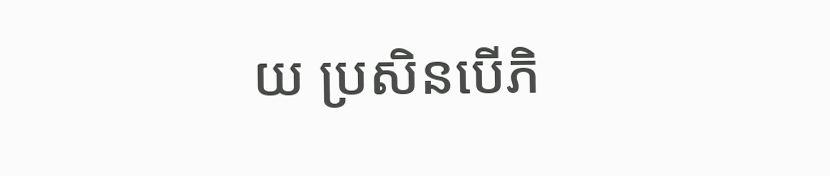យ ប្រសិនបើភិ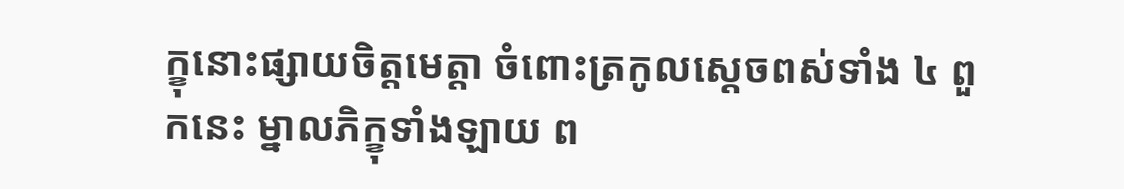ក្ខុនោះផ្សាយចិត្តមេត្តា ចំពោះត្រកូលស្តេចពស់ទាំង ៤ ពួកនេះ ម្នាលភិក្ខុទាំងឡាយ ព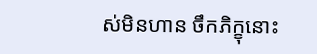ស់មិនហាន ចឹកភិក្ខុនោះ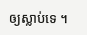ឲ្យស្លាប់ទេ ។